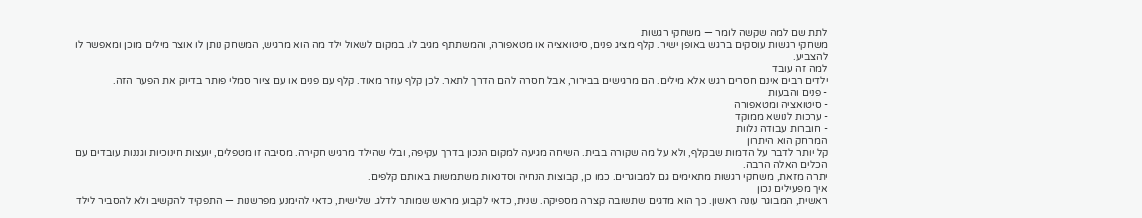לתת שם למה שקשה לומר — משחקי רגשות
משחקי רגשות עוסקים ברגש באופן ישיר. קלף מציג פנים, סיטואציה או מטאפורה, והמשתתף מגיב לו. במקום לשאול ילד מה הוא מרגיש, המשחק נותן לו אוצר מילים מוכן ומאפשר לו להצביע.
למה זה עובד
ילדים רבים אינם חסרים רגש אלא מילים. הם מרגישים בבירור, אבל חסרה להם הדרך לתאר. לכן קלף עוזר מאוד. קלף עם פנים או עם ציור סמלי פותר בדיוק את הפער הזה.
- פנים והבעות
- סיטואציה ומטאפורה
- ערכות לנושא ממוקד
- חוברות עבודה נלוות
המרחק הוא היתרון
קל יותר לדבר על הדמות שבקלף, ולא על מה שקורה בבית. השיחה מגיעה למקום הנכון בדרך עקיפה, ובלי שהילד מרגיש חקירה. מסיבה זו מטפלים, יועצות חינוכיות וגננות עובדים עם הכלים האלה הרבה.
יתרה מזאת, משחקי רגשות מתאימים גם למבוגרים. כמו כן, קבוצות הנחיה וסדנאות משתמשות באותם קלפים.
איך מפעילים נכון
ראשית, המבוגר עונה ראשון. כך הוא מדגים שתשובה קצרה מספיקה. שנית, כדאי לקבוע מראש שמותר לדלג. שלישית, כדאי להימנע מפרשנות — התפקיד להקשיב ולא להסביר לילד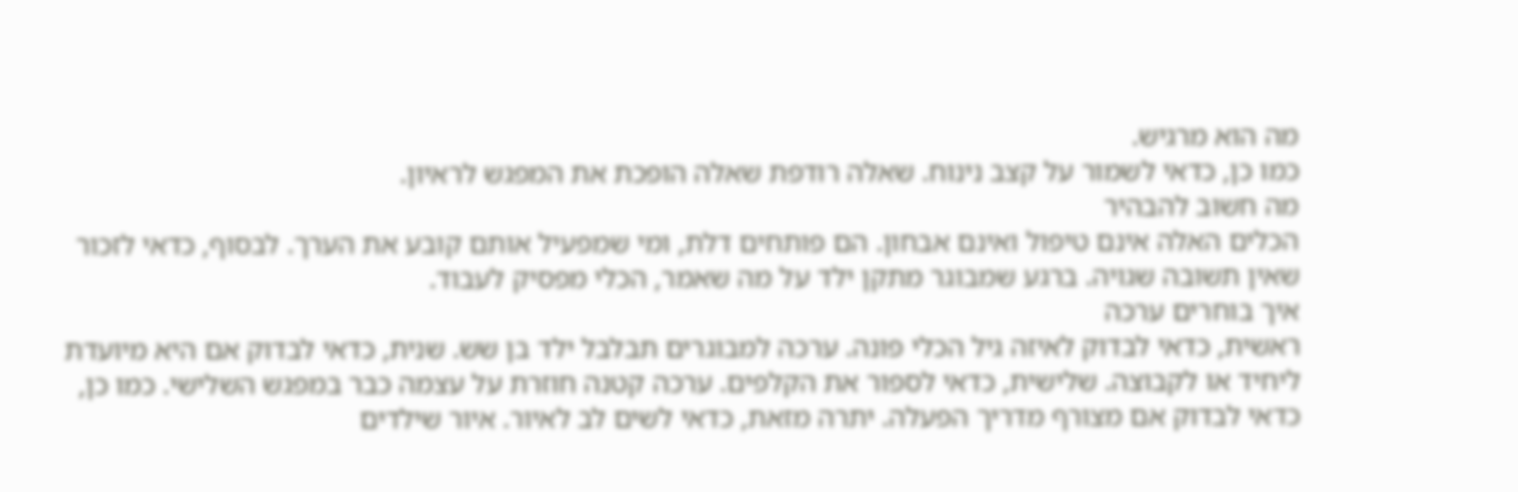מה הוא מרגיש.
כמו כן, כדאי לשמור על קצב נינוח. שאלה רודפת שאלה הופכת את המפגש לראיון.
מה חשוב להבהיר
הכלים האלה אינם טיפול ואינם אבחון. הם פותחים דלת, ומי שמפעיל אותם קובע את הערך. לבסוף, כדאי לזכור שאין תשובה שגויה. ברגע שמבוגר מתקן ילד על מה שאמר, הכלי מפסיק לעבוד.
איך בוחרים ערכה
ראשית, כדאי לבדוק לאיזה גיל הכלי פונה. ערכה למבוגרים תבלבל ילד בן שש. שנית, כדאי לבדוק אם היא מיועדת ליחיד או לקבוצה. שלישית, כדאי לספור את הקלפים. ערכה קטנה חוזרת על עצמה כבר במפגש השלישי. כמו כן, כדאי לבדוק אם מצורף מדריך הפעלה. יתרה מזאת, כדאי לשים לב לאיור. איור שילדים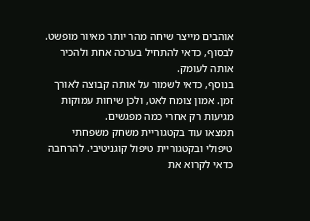אוהבים מייצר שיחה מהר יותר מאיור מופשט. לבסוף, כדאי להתחיל בערכה אחת ולהכיר אותה לעומק.
בנוסף, כדאי לשמור על אותה קבוצה לאורך זמן. אמון צומח לאט, ולכן שיחות עמוקות מגיעות רק אחרי כמה מפגשים.
תמצאו עוד בקטגוריית משחק משפחתי טיפולי ובקטגוריית טיפול קוגניטיבי. להרחבה כדאי לקרוא את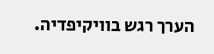הערך רגש בוויקיפדיה.